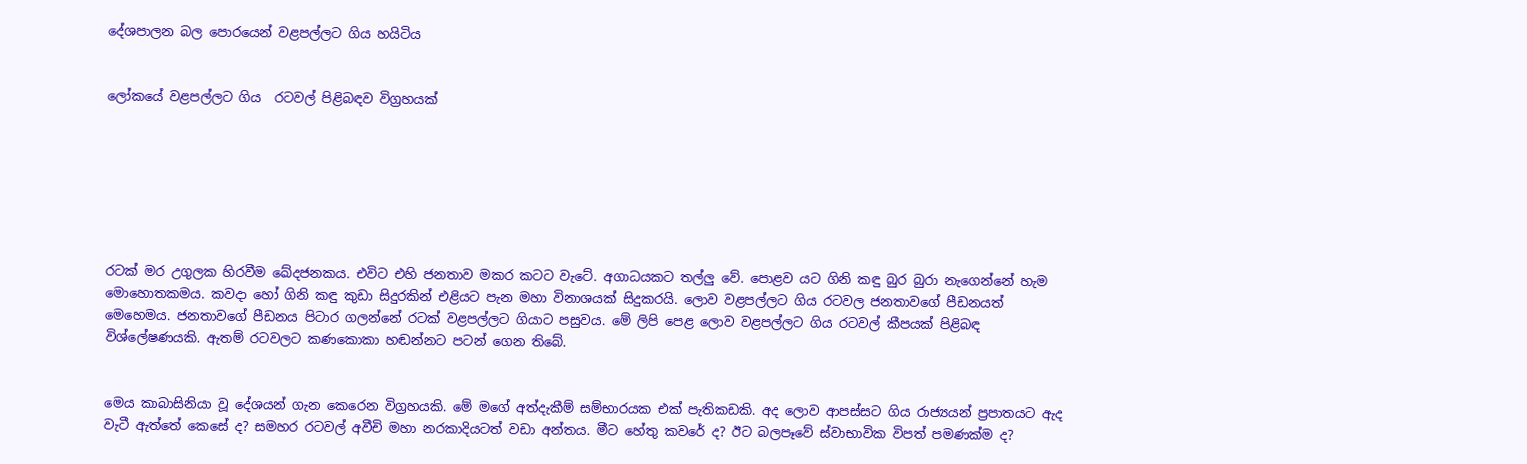දේශපාලන බල පොරයෙන් වළපල්ලට ගිය හයිටිය


ලෝකයේ වළපල්ලට ගිය  රටවල් පිළිබඳව විග්‍රහයක්







රටක් මර උගුලක හිරවීම ඛේදජනකය. එවිට එහි ජනතාව මකර කටට වැටේ. අගාධයකට තල්ලු වේ. පොළව යට ගිනි කඳු බුර බුරා නැගෙන්නේ හැම මොහොතකමය. කවදා හෝ ගිනි කඳු කුඩා සිදුරකින් එළියට පැන මහා විනාශයක් සිදුකරයි. ලොව වළපල්ලට ගිය රටවල ජනතාවගේ පීඩනයත් මෙහෙමය. ජනතාවගේ පීඩනය පිටාර ගලන්නේ රටක් වළපල්ලට ගියාට පසුවය. මේ ලිපි පෙළ ලොව වළපල්ලට ගිය රටවල් කීපයක් පිළිබඳ විශ්ලේෂණයකි. ඇතම් රටවලට කණකොකා හඬන්නට පටන් ගෙන තිබේ.


මෙය කාබාසිනියා වූ දේශයන් ගැන කෙරෙන විග්‍රහයකි. මේ මගේ අත්දැකීම් සම්භාරයක එක් පැතිකඩකි. අද ලොව ආපස්සට ගිය රාජ්‍යයන් ප්‍රපාතයට ඇද වැටී ඇත්තේ කෙසේ ද? සමහර රටවල් අවීචි මහා නරකාදියටත් වඩා අන්තය. මීට හේතු කවරේ ද? ඊට බලපෑවේ ස්වාභාවික විපත් පමණක්ම ද?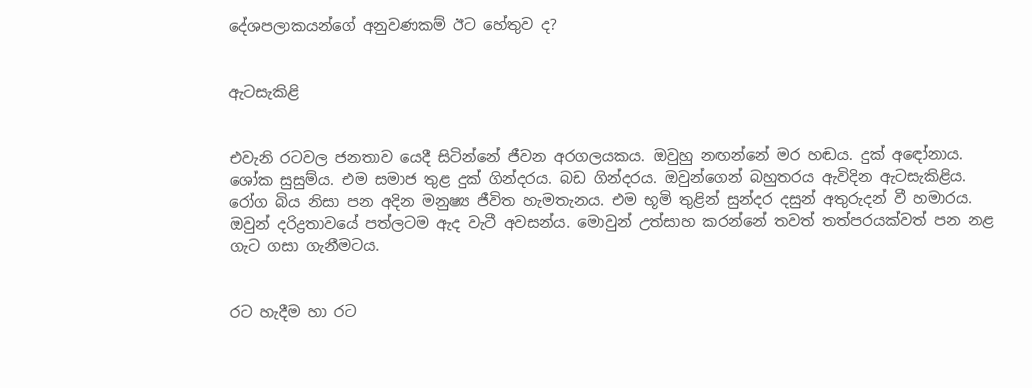දේශපලාකයන්ගේ අනුවණකම් ඊට හේතුව ද?


ඇටසැකිළි


එවැනි රටවල ජනතාව යෙදී සිටින්නේ ජීවන අරගලයකය. ඔවුහු නඟන්නේ මර හඬය. දුක් අඳෝනාය. ශෝක සුසුම්ය. එම සමාජ තුළ දුක් ගින්දරය. බඩ ගින්දරය. ඔවුන්ගෙන් බහුතරය ඇවිදින ඇටසැකිළිය. රෝග බිය නිසා පන අදින මනුෂ්‍ය ජීවිත හැමතැනය. එම භූමි තුළින් සුන්දර දසුන් අතුරුදන් වී හමාරය. ඔවුන් දරිද්‍රතාවයේ පත්ලටම ඇද වැටී අවසන්ය. මොවුන් උත්සාහ කරන්නේ තවත් තත්පරයක්වත් පන නළ ගැට ගසා ගැනීමටය.


රට හැදීම හා රට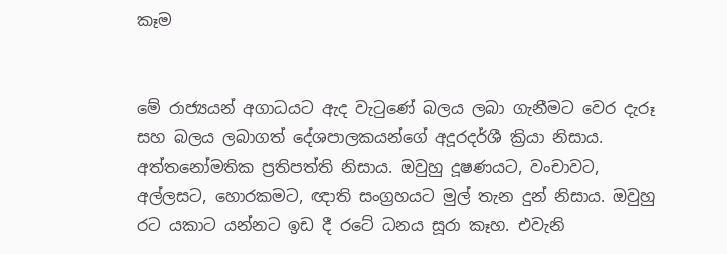කෑම


මේ රාජ්‍යයන් අගාධයට ඇද වැටුණේ බලය ලබා ගැනීමට වෙර දැරූ සහ බලය ලබාගත් දේශපාලකයන්ගේ අදූරදර්ශී ක්‍රියා නිසාය. අත්තනෝමතික ප්‍රතිපත්ති නිසාය. ඔවුහු දූෂණයට, වංචාවට, අල්ලසට, හොරකමට, ඥාති සංග්‍රහයට මුල් තැන දුන් නිසාය. ඔවුහු රට යකාට යන්නට ඉඩ දී රටේ ධනය සූරා කෑහ. එවැනි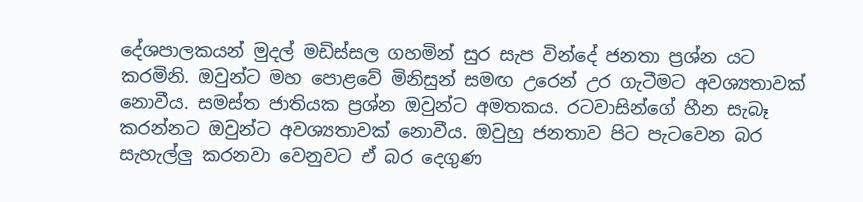දේශපාලකයන් මුදල් මඩිස්සල ගහමින් සුර සැප වින්දේ ජනතා ප්‍රශ්න යට කරමිනි. ඔවුන්ට මහ පොළවේ මිනිසුන් සමඟ උරෙන් උර ගැටීමට අවශ්‍යතාවක් නොවීය. සමස්ත ජාතියක ප්‍රශ්න ඔවුන්ට අමතකය. රටවාසින්ගේ හීන සැබෑ කරන්නට ඔවුන්ට අවශ්‍යතාවක් නොවීය. ඔවුහු ජනතාව පිට පැටවෙන බර සැහැල්ලු කරනවා වෙනුවට ඒ බර දෙගුණ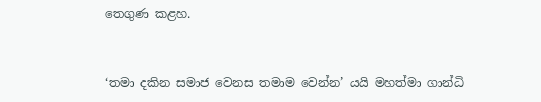තෙගුණ කළහ.


‘තමා දකින සමාජ වෙනස තමාම වෙන්න’ යයි මහත්මා ගාන්ධි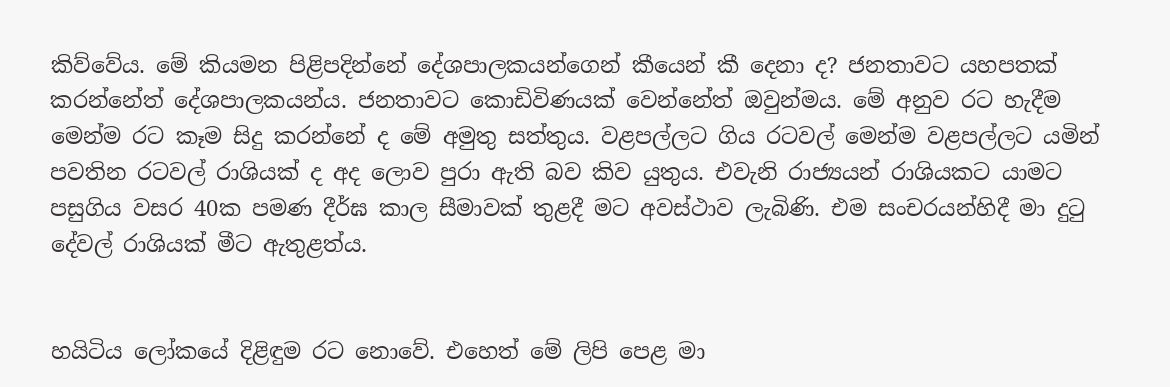කිව්වේය. මේ කියමන පිළිපදින්නේ දේශපාලකයන්ගෙන් කීයෙන් කී දෙනා ද? ජනතාවට යහපතක් කරන්නේත් දේශපාලකයන්ය. ජනතාවට කොඩිවිණයක් වෙන්නේත් ඔවුන්මය. මේ අනුව රට හැදීම මෙන්ම රට කෑම සිදු කරන්නේ ද මේ අමුතු සත්තුය. වළපල්ලට ගිය රටවල් මෙන්ම වළපල්ලට යමින් පවතින රටවල් රාශියක් ද අද ලොව පුරා ඇති බව කිව යුතුය. එවැනි රාජ්‍යයන් රාශියකට යාමට පසුගිය වසර 40ක පමණ දීර්ඝ කාල සීමාවක් තුළදී මට අවස්ථාව ලැබිණි. එම සංචරයන්හිදී මා දුටු දේවල් රාශියක් මීට ඇතුළත්ය.


හයිටිය ලෝකයේ දිළිඳුම රට නොවේ. එහෙත් මේ ලිපි පෙළ මා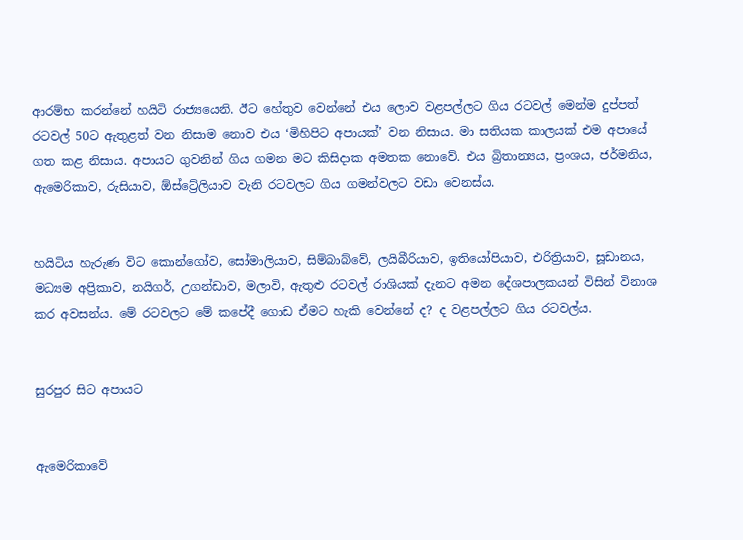ආරම්භ කරන්නේ හයිටි රාජ්‍යයෙනි. ඊට හේතුව වෙන්නේ එය ලොව වළපල්ලට ගිය රටවල් මෙන්ම දුප්පත් රටවල් 50ට ඇතුළත් වන නිසාම නොව එය ‘මිහිපිට අපායක්’ වන නිසාය. මා සතියක කාලයක් එම අපායේ ගත කළ නිසාය. අපායට ගුවනින් ගිය ගමන මට කිසිදාක අමතක නොවේ. එය බ්‍රිතාන්‍යය, ප්‍රංශය, ජර්මනිය, ඇමෙරිකාව, රුසියාව, ඕස්ට්‍රේලියාව වැනි රටවලට ගිය ගමන්වලට වඩා වෙනස්ය.


හයිටිය හැරුණ විට කොන්ගෝව, සෝමාලියාව, සිම්බාබ්වේ, ලයිබීරියාව, ඉතියෝපියාව, එරිත්‍රියාව, සූඩානය, මධ්‍යම අප්‍රිකාව, නයිගර්, උගන්ඩාව, මලාවි, ඇතුළු රටවල් රාශියක් දැනට අමන දේශපාලකයන් විසින් විනාශ කර අවසන්ය. මේ රටවලට මේ කපේදී ගොඩ ඒමට හැකි වෙන්නේ ද? ද වළපල්ලට ගිය රටවල්ය.


සුරපුර සිට අපායට


ඇමෙරිකාවේ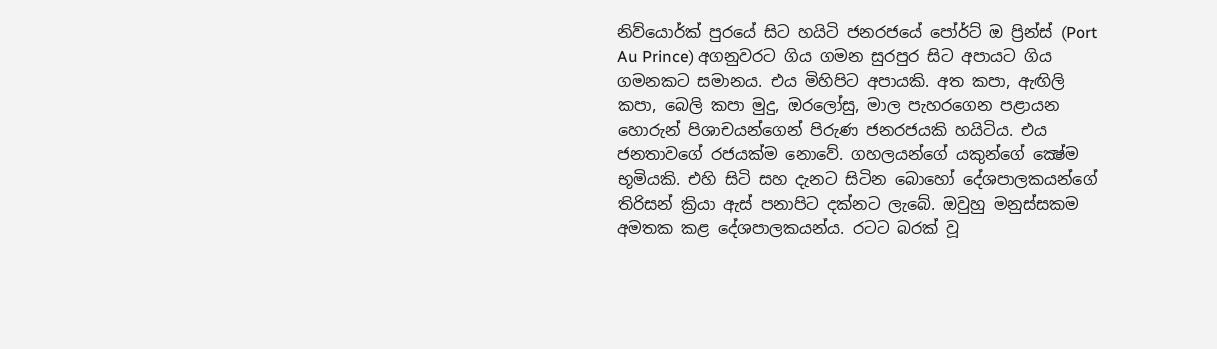නිව්යොර්ක් පුරයේ සිට හයිටි ජනරජයේ පෝර්ට් ඔ ප්‍රින්ස් (Port Au Prince) අගනුවරට ගිය ගමන සුරපුර සිට අපායට ගිය ගමනකට සමානය. එය මිහිපිට අපායකි. අත කපා, ඇඟිලි කපා, බෙලි කපා මුදු, ඔරලෝසු, මාල පැහරගෙන පළායන හොරුන් පිශාචයන්ගෙන් පිරුණ ජනරජයකි හයිටිය. එය ජනතාවගේ රජයක්ම නොවේ. ගහලයන්ගේ යකුන්ගේ ක්‍ෂේම භූමියකි. එහි සිටි සහ දැනට සිටින බොහෝ දේශපාලකයන්ගේ තිරිසන් ක්‍රියා ඇස් පනාපිට දක්නට ලැබේ. ඔවුහු මනුස්සකම අමතක කළ දේශපාලකයන්ය. රටට බරක් වූ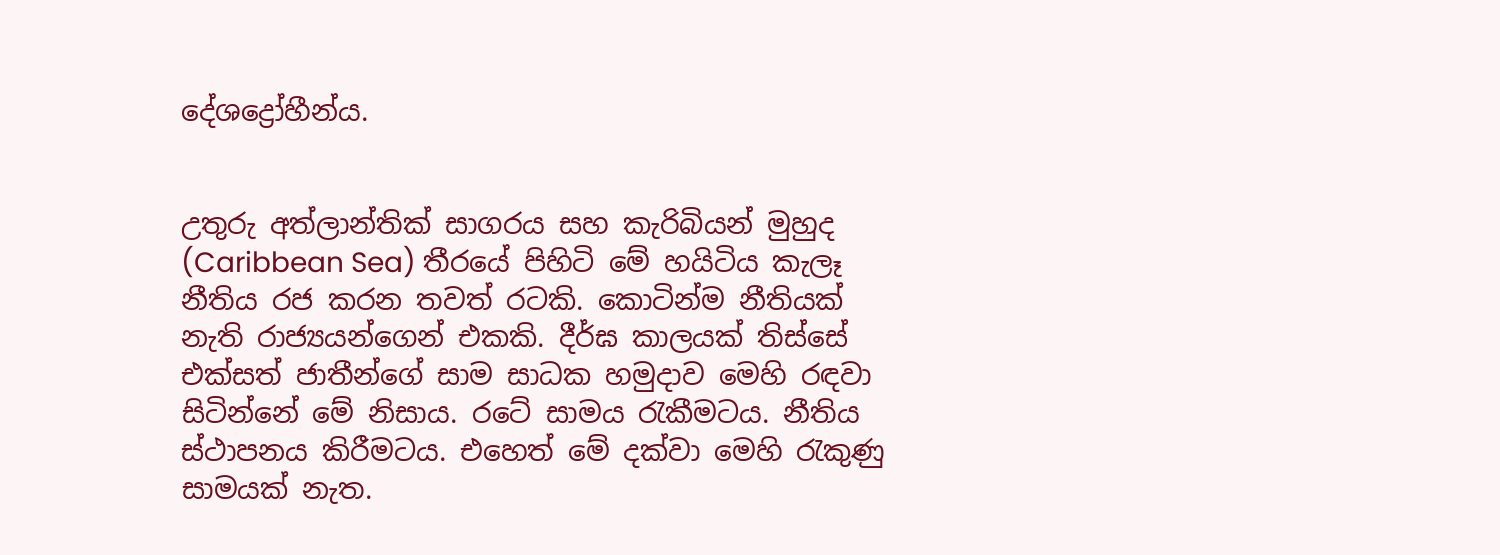දේශද්‍රෝහීන්ය.


උතුරු අත්ලාන්තික් සාගරය සහ කැරිබියන් මුහුද (Caribbean Sea) තීරයේ පිහිටි මේ හයිටිය කැලෑ නීතිය රජ කරන තවත් රටකි. කොටින්ම නීතියක් නැති රාජ්‍යයන්ගෙන් එකකි. දීර්ඝ කාලයක් තිස්සේ එක්සත් ජාතීන්ගේ සාම සාධක හමුදාව මෙහි රඳවා සිටින්නේ මේ නිසාය. රටේ සාමය රැකීමටය. නීතිය ස්ථාපනය කිරීමටය. එහෙත් මේ දක්වා මෙහි රැකුණු සාමයක් නැත.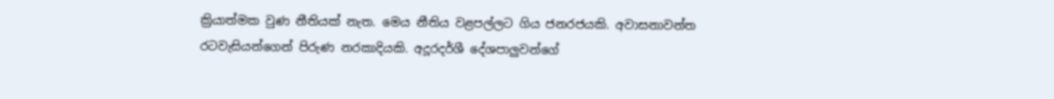ක්‍රියාත්මක වුණ නීතියක් නැත. මෙය නීතිය වළපල්ලට ගිය ජනරජයකි. අවාසනාවන්ත රටවැසියන්ගෙන් පිරුණ නරකාදියකි. අදූරදර්ශී දේශපාලුවන්ගේ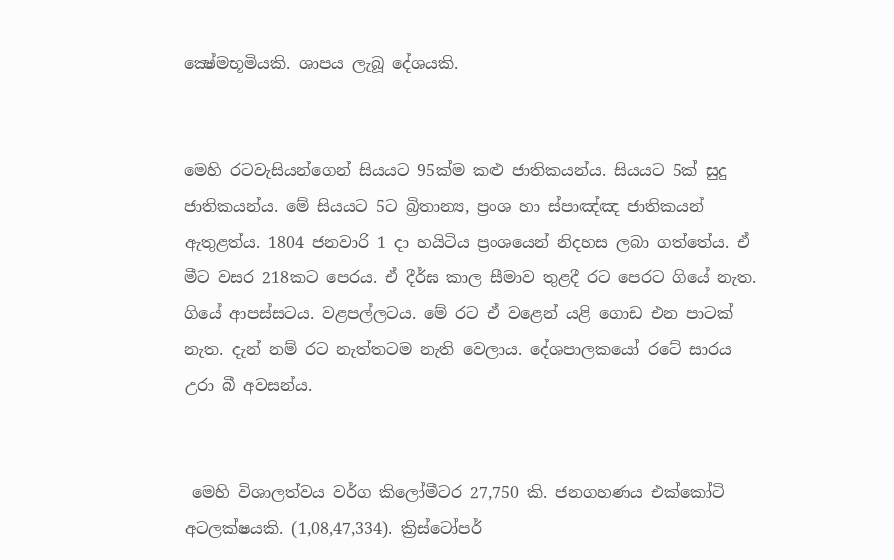ක්‍ෂේමභූමියකි. ශාපය ලැබූ දේශයකි.


මෙහි රටවැසියන්ගෙන් සියයට 95ක්ම කළු ජාතිකයන්ය. සියයට 5ක් සුදු ජාතිකයන්ය. මේ සියයට 5ට බ්‍රිතාන්‍ය, ප්‍රංශ හා ස්පාඤ්ඤ ජාතිකයන් ඇතුළත්ය. 1804 ජනවාරි 1 දා හයිටිය ප්‍රංශයෙන් නිදහස ලබා ගත්තේය. ඒ මීට වසර 218කට පෙරය. ඒ දීර්ඝ කාල සීමාව තුළදී රට පෙරට ගියේ නැත. ගියේ ආපස්සටය. වළපල්ලටය. මේ රට ඒ වළෙන් යළි ගොඩ එන පාටක් නැත. දැන් නම් රට නැත්තටම නැති වෙලාය. දේශපාලකයෝ රටේ සාරය උරා බී අවසන්ය.


 මෙහි විශාලත්වය වර්ග කිලෝමීටර 27,750 කි. ජනගහණය එක්කෝටි අටලක්ෂයකි. (1,08,47,334). ක්‍රිස්ටෝපර්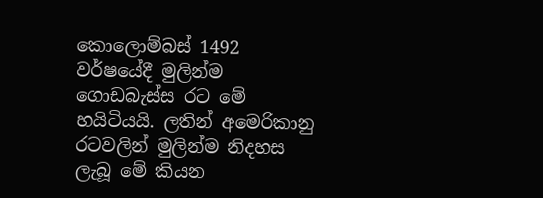කොලොම්බස් 1492 වර්ෂයේදී මුලින්ම ගොඩබැස්ස රට මේ හයිටියයි. ලතින් අමෙරිකානු රටවලින් මුලින්ම නිදහස ලැබූ මේ කියන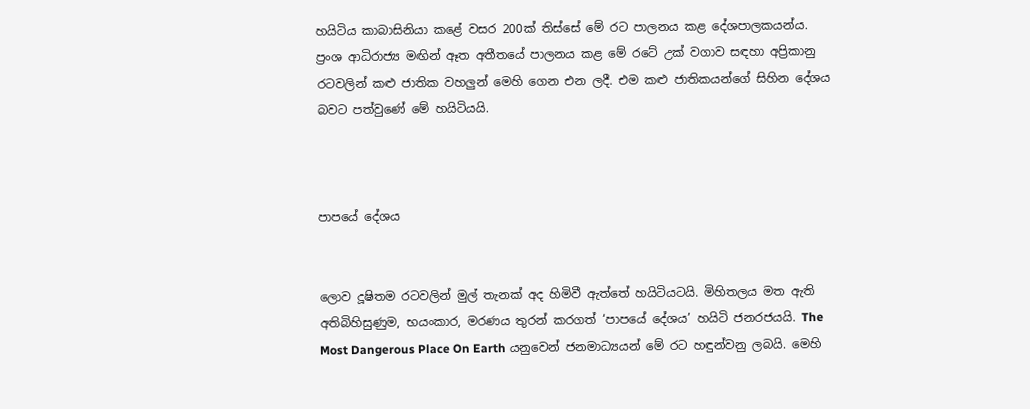හයිටිය කාබාසිනියා කළේ වසර 200ක් තිස්සේ මේ රට පාලනය කළ දේශපාලකයන්ය. ප්‍රංශ ආධිරාජ්‍ය මඟින් ඈත අතීතයේ පාලනය කළ මේ රටේ උක් වගාව සඳහා අප්‍රිකානු රටවලින් කළු ජාතික වහලුන් මෙහි ගෙන එන ලදී. එම කළු ජාතිකයන්ගේ සිහින දේශය බවට පත්වුණේ මේ හයිටියයි.



පාපයේ දේශය


ලොව දූෂිතම රටවලින් මුල් තැනක් අද හිමිවී ඇත්තේ හයිටියටයි. මිහිතලය මත ඇති අතිබිහිසුණුම, භයංකාර, මරණය තුරන් කරගත් ‘පාපයේ දේශය’ හයිටි ජනරජයයි. The Most Dangerous Place On Earth යනුවෙන් ජනමාධ්‍යයන් මේ රට හඳුන්වනු ලබයි. මෙහි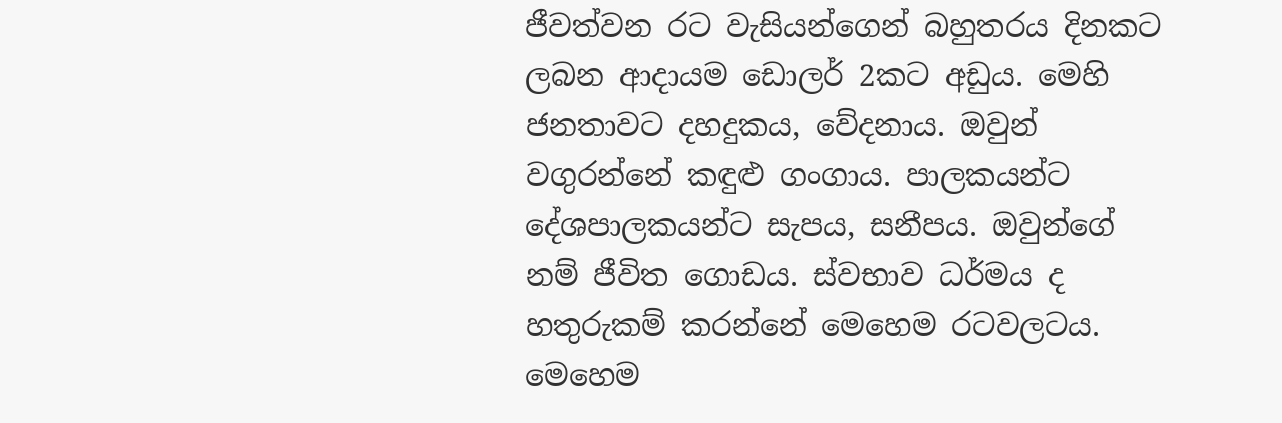ජීවත්වන රට වැසියන්ගෙන් බහුතරය දිනකට ලබන ආදායම ඩොලර් 2කට අඩුය. මෙහි ජනතාවට දහදුකය, වේදනාය. ඔවුන් වගුරන්නේ කඳුළු ගංගාය. පාලකයන්ට දේශපාලකයන්ට සැපය, සනීපය. ඔවුන්ගේ නම් ජීවිත ගොඩය. ස්වභාව ධර්මය ද හතුරුකම් කරන්නේ මෙහෙම රටවලටය. මෙහෙම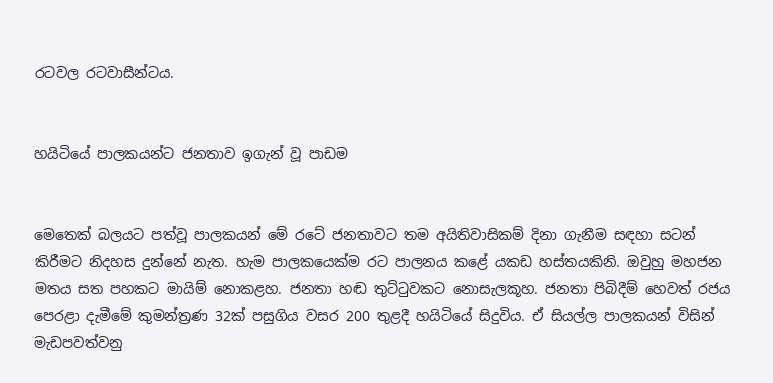රටවල රටවාසීන්ටය.


හයිටියේ පාලකයන්ට ජනතාව ඉගැන් වූ පාඩම


මෙතෙක් බලයට පත්වූ පාලකයන් මේ රටේ ජනතාවට තම අයිතිවාසිකම් දිනා ගැනීම සඳහා සටන් කිරීමට නිදහස දුන්නේ නැත. හැම පාලකයෙක්ම රට පාලනය කළේ යකඩ හස්තයකිනි. ඔවුහු මහජන මතය සත පහකට මායිම් නොකළහ. ජනතා හඬ තුට්ටුවකට නොසැලකූහ. ජනතා පිබිදීම් හෙවත් රජය පෙරළා දැමීමේ කුමන්ත්‍රණ 32ක් පසුගිය වසර 200 තුළදී හයිටියේ සිදුවිය. ඒ සියල්ල පාලකයන් විසින් මැඩපවත්වනු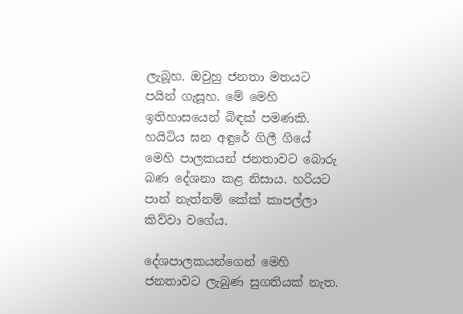ලැබූහ. ඔවුහු ජනතා මතයට පයින් ගැසූහ. මේ මෙහි ඉතිහාසයෙන් බිඳක් පමණකි. හයිටිය ඝන අඳුරේ ගිලී ගියේ මෙහි පාලකයන් ජනතාවට බොරු බණ දේශනා කළ නිසාය. හරියට පාන් නැත්නම් කේක් කාපල්ලා කිව්වා වගේය.

දේශපාලකයන්ගෙන් මෙහි ජනතාවට ලැබුණ සුගතියක් නැත.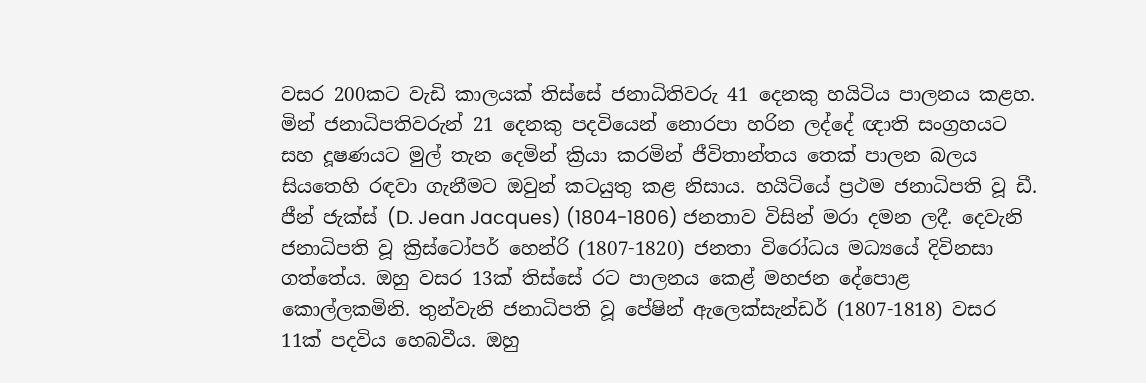වසර 200කට වැඩි කාලයක් තිස්සේ ජනාධිතිවරු 41 දෙනකු හයිටිය පාලනය කළහ. මින් ජනාධිපතිවරුන් 21 දෙනකු පදවියෙන් නොරපා හරින ලද්දේ ඥාති සංග්‍රහයට සහ දූෂණයට මුල් තැන දෙමින් ක්‍රියා කරමින් ජීවිතාන්තය තෙක් පාලන බලය සියතෙහි රඳවා ගැනීමට ඔවුන් කටයුතු කළ නිසාය. හයිටියේ ප්‍රථම ජනාධිපති වූ ඩී. ජීන් ජැක්ස් (D. Jean Jacques) (1804-1806) ජනතාව විසින් මරා දමන ලදී. දෙවැනි ජනාධිපති වූ ක්‍රිස්ටෝපර් හෙන්රි (1807-1820) ජනතා විරෝධය මධ්‍යයේ දිවිනසා ගත්තේය. ඔහු වසර 13ක් තිස්සේ රට පාලනය කෙළ් මහජන දේපොළ කොල්ලකමිනි. තුන්වැනි ජනාධිපති වූ පේෂින් ඇලෙක්සැන්ඩර් (1807-1818) වසර 11ක් පදවිය හෙබවීය. ඔහු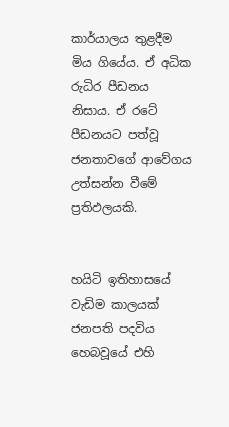කාර්යාලය තුළදීම මිය ගියේය. ඒ අධික රුධිර පීඩනය නිසාය. ඒ රටේ පීඩනයට පත්වූ ජනතාවගේ ආවේගය උත්සන්න වීමේ ප්‍රතිඵලයකි.


හයිටි ඉතිහාසයේ වැඩිම කාලයක් ජනපති පදවිය හෙබවූයේ එහි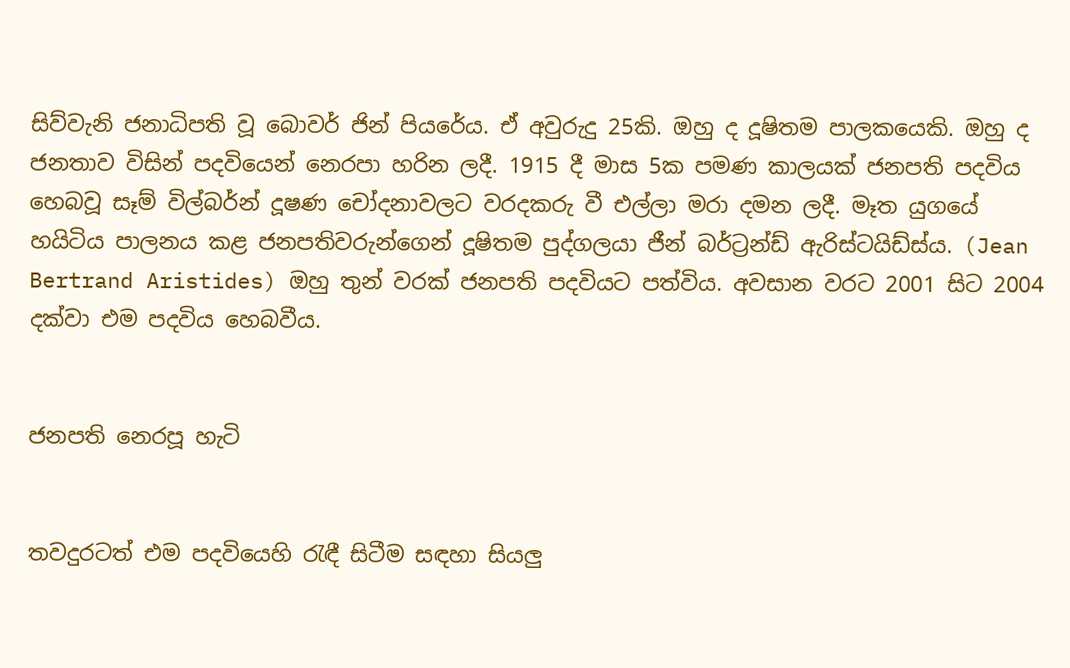සිව්වැනි ජනාධිපති වූ බොවර් ජින් පියරේය. ඒ අවුරුදු 25කි. ඔහු ද දූෂිතම පාලකයෙකි. ඔහු ද ජනතාව විසින් පදවියෙන් නෙරපා හරින ලදී. 1915 දී මාස 5ක පමණ කාලයක් ජනපති පදවිය හෙබවූ සෑම් විල්බර්න් දූෂණ චෝදනාවලට වරදකරු වී එල්ලා මරා දමන ලදී. මෑත යුගයේ හයිටිය පාලනය කළ ජනපතිවරුන්ගෙන් දූෂිතම පුද්ගලයා ජීන් බර්ට්‍රන්ඩ් ඇරිස්ටයිඩ්ස්ය. (Jean Bertrand Aristides) ඔහු තුන් වරක් ජනපති පදවියට පත්විය. අවසාන වරට 2001 සිට 2004 දක්වා එම පදවිය හෙබවීය.


ජනපති නෙරපූ හැටි


තවදුරටත් එම පදවියෙහි රැඳී සිටීම සඳහා සියලු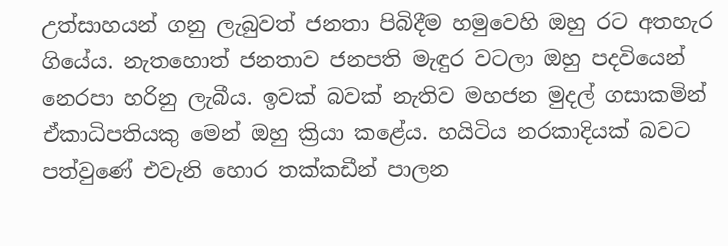උත්සාහයන් ගනු ලැබුවත් ජනතා පිබිදීම හමුවෙහි ඔහු රට අතහැර ගියේය. නැතහොත් ජනතාව ජනපති මැඳුර වටලා ඔහු පදවියෙන් නෙරපා හරිනු ලැබීය. ඉවක් බවක් නැතිව මහජන මුදල් ගසාකමින් ඒකාධිපතියකු මෙන් ඔහු ක්‍රියා කළේය. හයිටිය නරකාදියක් බවට පත්වුණේ එවැනි හොර තක්කඩීන් පාලන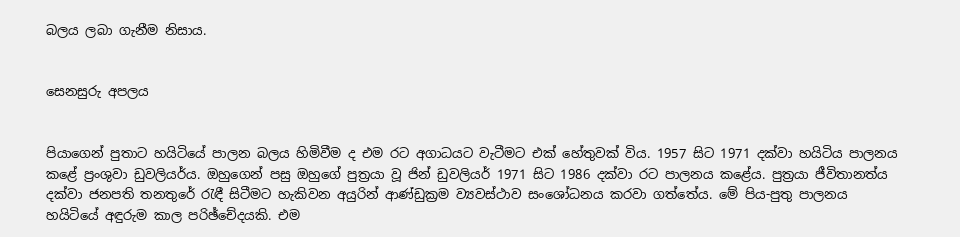බලය ලබා ගැනීම නිසාය.


සෙනසුරු අපලය


පියාගෙන් පුතාට හයිටියේ පාලන බලය හිමිවීම ද එම රට අගාධයට වැටීමට එක් හේතුවක් විය. 1957 සිට 1971 දක්වා හයිටිය පාලනය කළේ ප්‍රංශුවා ඩුවලියර්ය. ඔහුගෙන් පසු ඔහුගේ පුත්‍රයා වූ ජින් ඩුවලියර් 1971 සිට 1986 දක්වා රට පාලනය කළේය. පුත්‍රයා ජීවිතානත්ය දක්වා ජනපති තනතුරේ රැඳී සිටීමට හැකිවන අයුරින් ආණ්ඩුක්‍රම ව්‍යවස්ථාව සංශෝධනය කරවා ගත්තේය. මේ පිය-පුතු පාලනය හයිටියේ අඳුරුම කාල පරිඡ්චේදයකි. එම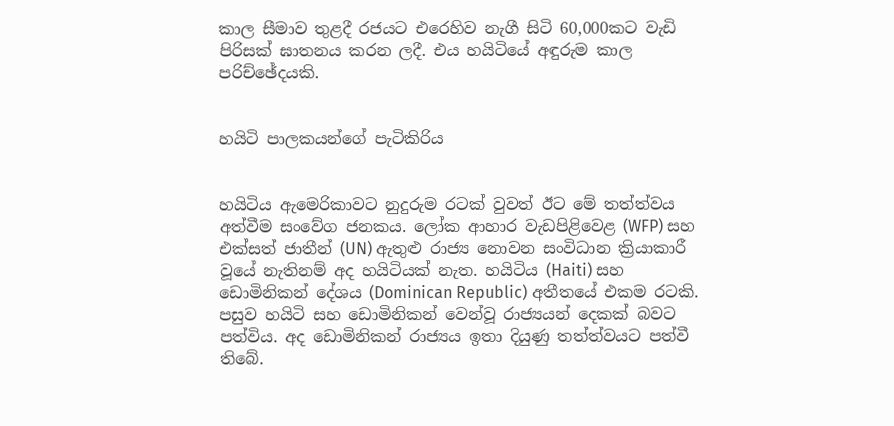කාල සීමාව තුළදී රජයට එරෙහිව නැගී සිටි 60,000කට වැඩි පිරිසක් ඝාතනය කරන ලදී. එය හයිටියේ අඳුරුම කාල පරිච්ඡේදයකි.


හයිටි පාලකයන්ගේ පැටිකිරිය


හයිටිය ඇමෙරිකාවට නුදුරුම රටක් වුවත් ඊට මේ තත්ත්වය අත්වීම සංවේග ජනකය. ලෝක ආහාර වැඩපිළිවෙළ (WFP) සහ එක්සත් ජාතීන් (UN) ඇතුළු රාජ්‍ය නොවන සංවිධාන ක්‍රියාකාරී වූයේ නැතිනම් අද හයිටියක් නැත. හයිටිය (Haiti) සහ ඩොමිනිකන් දේශය (Dominican Republic) අතීතයේ එකම රටකි. පසුව හයිටි සහ ඩොමිනිකන් වෙන්වූ රාජ්‍යයන් දෙකක් බවට පත්විය. අද ඩොමිනිකන් රාජ්‍යය ඉතා දියුණු තත්ත්වයට පත්වී තිබේ.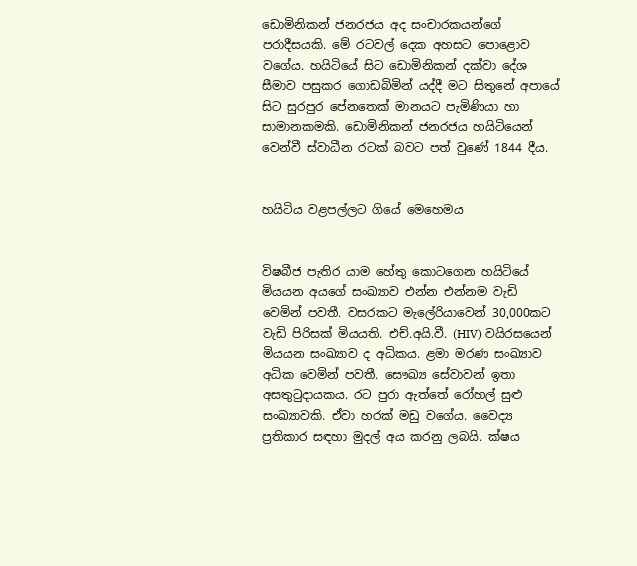ඩොමිනිකන් ජනරජය අද සංචාරකයන්ගේ පරාදීසයකි. මේ රටවල් දෙක අහසට පොළොව වගේය. හයිටියේ සිට ඩොමිනිකන් දක්වා දේශ සීමාව පසුකර ගොඩබිමින් යද්දී මට සිතුනේ අපායේ සිට සුරපුර පේනතෙක් මානයට පැමිණියා හා සාමානකමකි. ඩොමිනිකන් ජනරජය හයිටියෙන් වෙන්වී ස්වාධීන රටක් බවට පත් වුණේ 1844 දීය.


හයිටිය වළපල්ලට ගියේ මෙහෙමය


විෂබීජ පැතිර යාම හේතු කොටගෙන හයිටියේ මියයන අයගේ සංඛ්‍යාව එන්න එන්නම වැඩි වෙමින් පවතී. වසරකට මැලේරියාවෙන් 30,000කට වැඩි පිරිසක් මියයති. එච්.අයි.වී. (HIV) වයිරසයෙන් මියයන සංඛ්‍යාව ද අධිකය. ළමා මරණ සංඛ්‍යාව අධික වෙමින් පවතී. සෞඛ්‍ය සේවාවන් ඉතා අසතුටුදායකය. රට පුරා ඇත්තේ රෝහල් සුළු සංඛ්‍යාවකි. ඒවා හරක් මඩු වගේය. වෛද්‍ය ප්‍රතිකාර සඳහා මුදල් අය කරනු ලබයි. ක්ෂය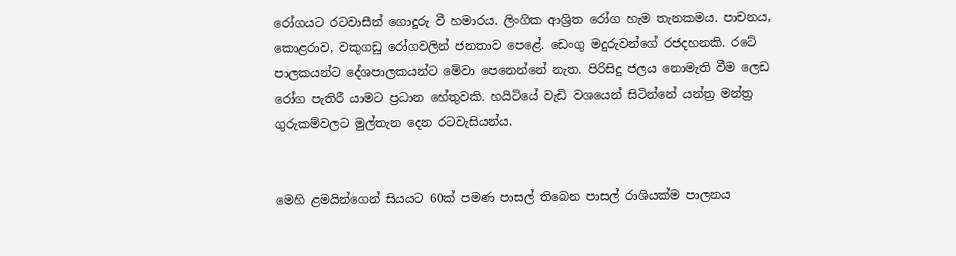රෝගයට රටවාසීන් ගොදුරු වී හමාරය. ලිංගික ආශ්‍රිත රෝග හැම තැනකමය. පාචනය, කොළරාව, වකුගඩු රෝගවලින් ජනතාව පෙළේ. ඩෙංගු මදුරුවන්ගේ රජදහනකි. රටේ පාලකයන්ට දේශපාලකයන්ට මේවා පෙනෙන්නේ නැත. පිරිසිදු ජලය නොමැති වීම ලෙඩ රෝග පැතිරී යාමට ප්‍රධාන හේතුවකි. හයිටියේ වැඩි වශයෙන් සිටින්නේ යන්ත්‍ර මන්ත්‍ර ගුරුකම්වලට මුල්තැන දෙන රටවැසියන්ය.


මෙහි ළමයින්ගෙන් සියයට 60ක් පමණ පාසල් තිබෙන පාසල් රාශියක්ම පාලනය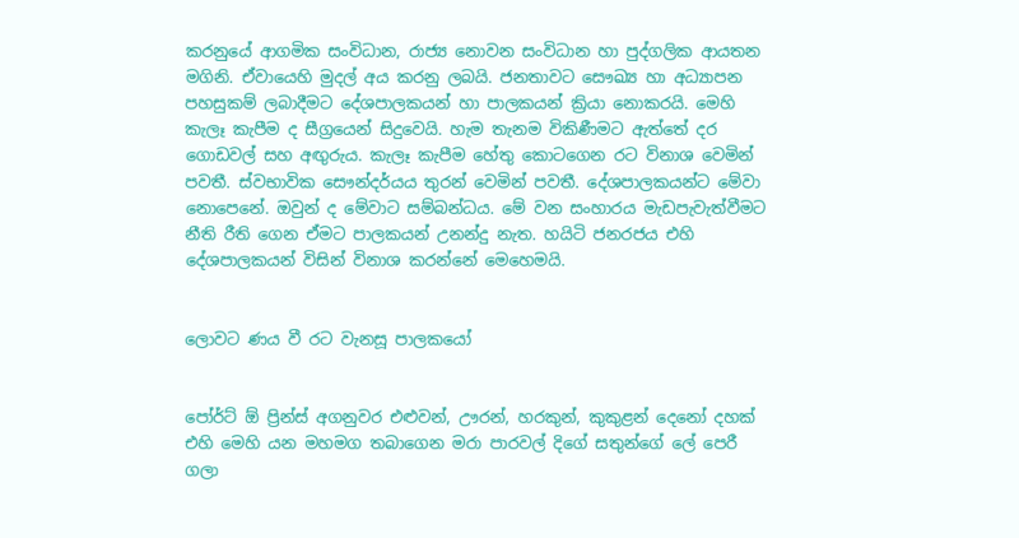කරනුයේ ආගමික සංවිධාන, රාජ්‍ය නොවන සංවිධාන හා පුද්ගලික ආයතන මගිනි. ඒවායෙහි මුදල් අය කරනු ලබයි. ජනතාවට සෞඛ්‍ය හා අධ්‍යාපන පහසුකම් ලබාදීමට දේශපාලකයන් හා පාලකයන් ක්‍රියා නොකරයි. මෙහි කැලෑ කැපීම ද සීග්‍රයෙන් සිදුවෙයි. හැම තැනම විකිණීමට ඇත්තේ දර ගොඩවල් සහ අඟුරුය. කැලෑ කැපීම හේතු කොටගෙන රට විනාශ වෙමින් පවතී. ස්වභාවික සෞන්දර්යය තුරන් වෙමින් පවතී. දේශපාලකයන්ට මේවා නොපෙනේ. ඔවුන් ද මේවාට සම්බන්ධය. මේ වන සංහාරය මැඩපැවැත්වීමට නීති රීති ගෙන ඒමට පාලකයන් උනන්දු නැත. හයිටි ජනරජය එහි දේශපාලකයන් විසින් විනාශ කරන්නේ මෙහෙමයි.


ලොවට ණය වී රට වැනසූ පාලකයෝ


පෝර්ට් ඕ ප්‍රින්ස් අගනුවර එළුවන්, ඌරන්, හරකුන්, කුකුළන් දෙනෝ දහක් එහි මෙහි යන මහමග තබාගෙන මරා පාරවල් දිගේ සතුන්ගේ ලේ පෙරී ගලා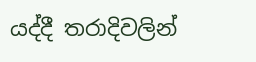යද්දී තරාදිවලින්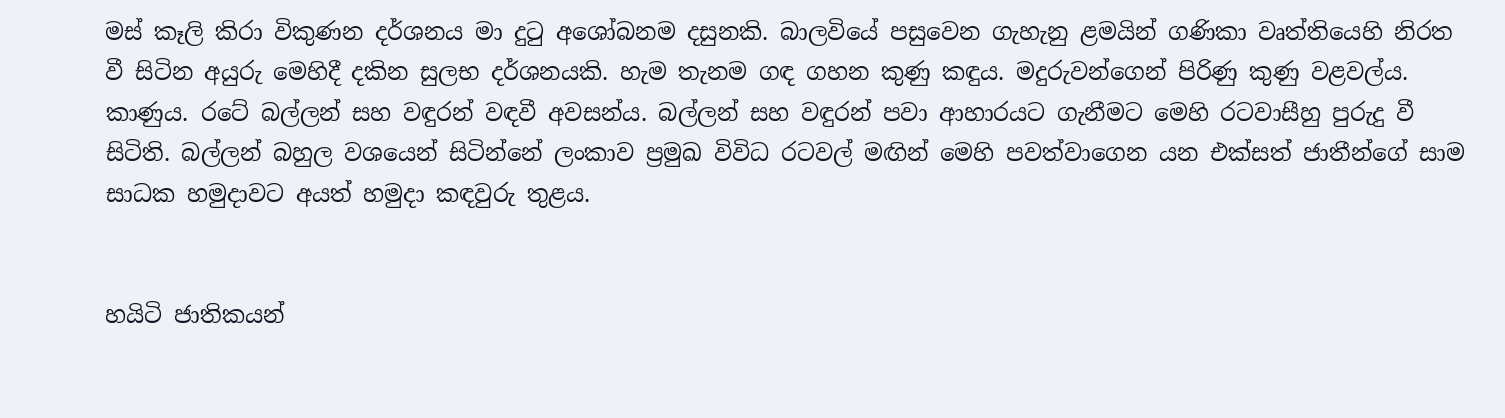මස් කෑලි කිරා විකුණන දර්ශනය මා දුටු අශෝබනම දසුනකි. බාලවියේ පසුවෙන ගැහැනු ළමයින් ගණිකා වෘත්තියෙහි නිරත වී සිටින අයුරු මෙහිදී දකින සුලභ දර්ශනයකි. හැම තැනම ගඳ ගහන කුණු කඳුය. මදුරුවන්ගෙන් පිරිණු කුණු වළවල්ය. කාණුය. රටේ බල්ලන් සහ වඳුරන් වඳවී අවසන්ය. බල්ලන් සහ වඳුරන් පවා ආහාරයට ගැනීමට මෙහි රටවාසීහු පුරුදු වී සිටිති. බල්ලන් බහුල වශයෙන් සිටින්නේ ලංකාව ප්‍රමුඛ විවිධ රටවල් මඟින් මෙහි පවත්වාගෙන යන එක්සත් ජාතීන්ගේ සාම සාධක හමුදාවට අයත් හමුදා කඳවුරු තුළය.


හයිටි ජාතිකයන්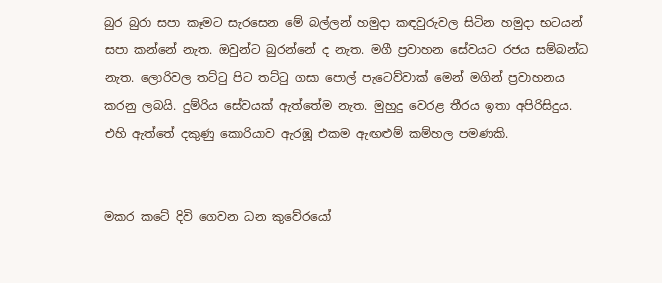බුර බුරා සපා කෑමට සැරසෙන මේ බල්ලන් හමුදා කඳවුරුවල සිටින හමුදා භටයන් සපා කන්නේ නැත. ඔවුන්ට බුරන්නේ ද නැත. මගී ප්‍රවාහන සේවයට රජය සම්බන්ධ නැත. ලොරිවල තට්ටු පිට තට්ටු ගසා පොල් පැටෙව්වාක් මෙන් මගින් ප්‍රවාහනය කරනු ලබයි. දුම්රිය සේවයක් ඇත්තේම නැත. මුහුදු වෙරළ තීරය ඉතා අපිරිසිදුය. එහි ඇත්තේ දකුණු කොරියාව ඇරඹූ එකම ඇඟළුම් කම්හල පමණකි.


මකර කටේ දිවි ගෙවන ධන කුවේරයෝ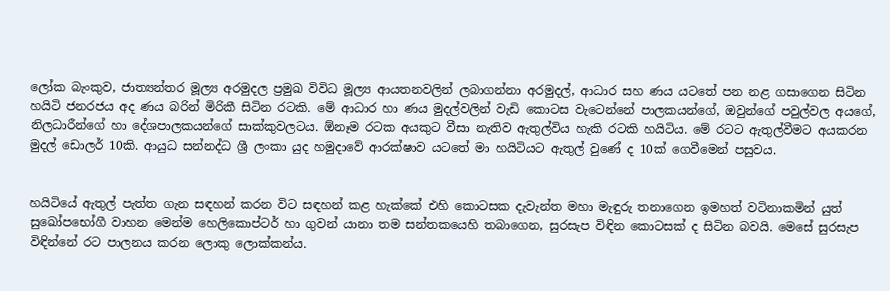ලෝක බැංකුව, ජාත්‍යන්තර මූල්‍ය අරමුදල ප්‍රමුඛ විවිධ මූල්‍ය ආයතනවලින් ලබාගන්නා අරමුදල්, ආධාර සහ ණය යටතේ පන නළ ගසාගෙන සිටින හයිටි ජනරජය අද ණය බරින් මිරිකී සිටින රටකි. මේ ආධාර හා ණය මුදල්වලින් වැඩි කොටස වැටෙන්නේ පාලකයන්ගේ, ඔවුන්ගේ පවුල්වල අයගේ, නිලධාරීන්ගේ හා දේශපාලකයන්ගේ සාක්කුවලටය. ඕනෑම රටක අයකුට වීසා නැතිව ඇතුල්විය හැකි රටකි හයිටිය. මේ රටට ඇතුල්වීමට අයකරන මුදල් ඩොලර් 10කි. ආයුධ සන්නද්ධ ශ්‍රී ලංකා යුද හමුදාවේ ආරක්ෂාව යටතේ මා හයිටියට ඇතුල් වුණේ ද 10ක් ගෙවීමෙන් පසුවය.


හයිටියේ ඇතුල් පැත්ත ගැන සඳහන් කරන විට සඳහන් කළ හැක්කේ එහි කොටසක දැවැන්ත මහා මැඳුරු තනාගෙන ඉමහත් වටිනාකමින් යුත් සුඛෝපභෝගී වාහන මෙන්ම හෙලිකොප්ටර් හා ගුවන් යානා තම සන්තකයෙහි තබාගෙන, සුරසැප විඳින කොටසක් ද සිටින බවයි. මෙසේ සුරසැප විඳින්නේ රට පාලනය කරන ලොකු ලොක්කන්ය.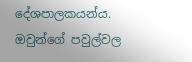දේශපාලකයන්ය. ඔවුන්ගේ පවුල්වල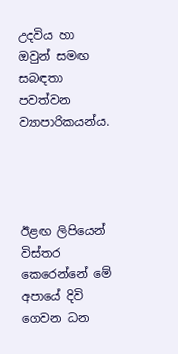උදවිය හා ඔවුන් සමඟ සබඳතා පවත්වන ව්‍යාපාරිකයන්ය.




ඊළඟ ලිපියෙන් විස්තර කෙරෙන්නේ මේ අපායේ දිවි ගෙවන ධන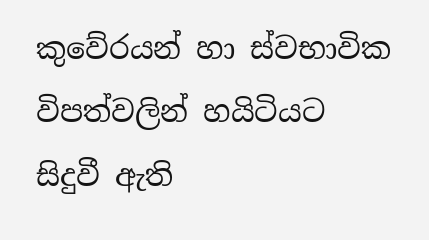කුවේරයන් හා ස්වභාවික විපත්වලින් හයිටියට සිදුවී ඇති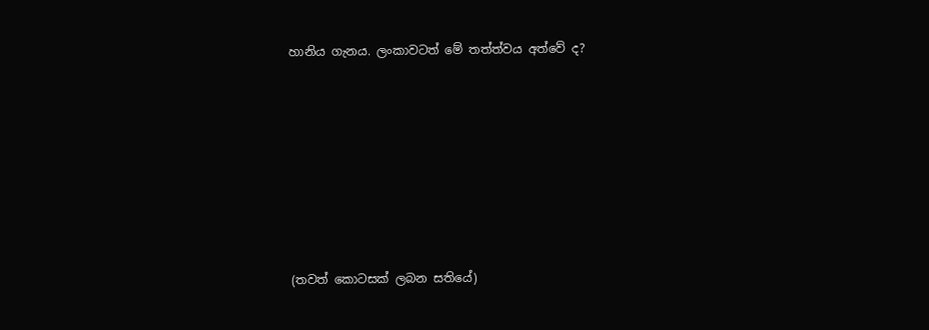හානිය ගැනය. ලංකාවටත් මේ තත්ත්වය අත්වේ ද?








(තවත් කොටසක් ලබන සතියේ)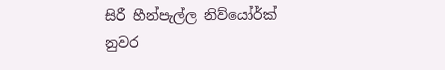සිරී හීන්පැල්ල නිව්යෝර්ක් නුවර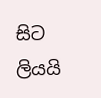සිට ලියයි